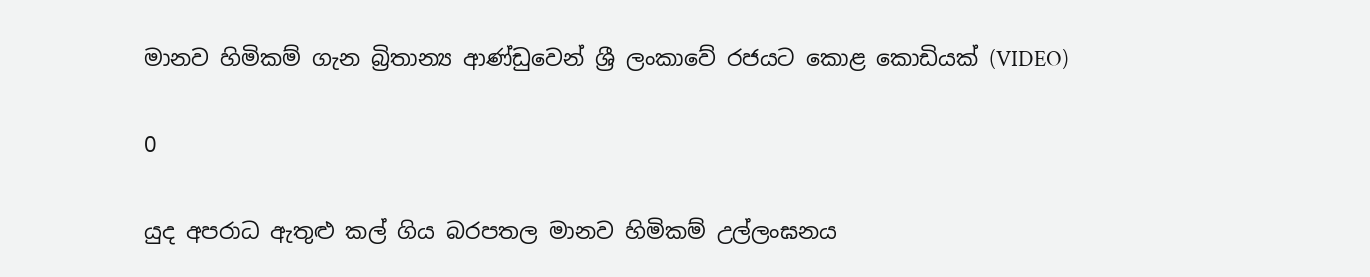මානව හිමිකම් ගැන බ්‍රිතාන්‍ය ආණ්ඩුවෙන් ශ්‍රී ලංකාවේ රජයට කොළ කොඩියක් (VIDEO)

0

යුද අපරාධ ඇතුළු කල් ගිය බරපතල මානව හිමිකම් උල්ලංඝනය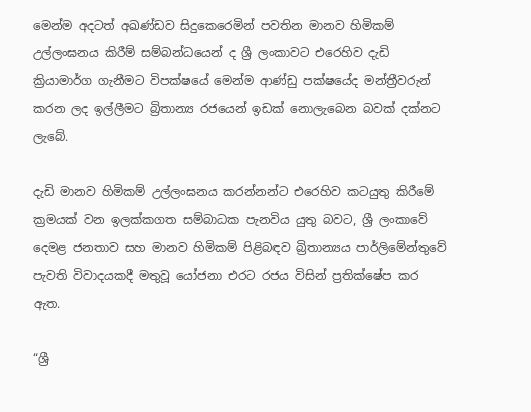මෙන්ම අදටත් අඛණ්ඩව සිදුකෙරෙමින් පවතින මානව හිමිකම් උල්ලංඝනය කිරීම් සම්බන්ධයෙන් ද ශ්‍රී ලංකාවට එරෙහිව දැඩි ක්‍රියාමාර්ග ගැනීමට විපක්ෂයේ මෙන්ම ආණ්ඩු පක්ෂයේද මන්ත්‍රීවරුන් කරන ලද ඉල්ලීමට බ්‍රිතාන්‍ය රජයෙන් ඉඩක් නොලැබෙන බවක් දක්නට ලැබේ.

දැඩි මානව හිමිකම් උල්ලංඝනය කරන්නන්ට එරෙහිව කටයුතු කිරීමේ ක්‍රමයක් වන ඉලක්කගත සම්බාධක පැනවිය යුතු බවට, ශ්‍රී ලංකාවේ දෙමළ ජනතාව සහ මානව හිමිකම් පිළිබඳව බ්‍රිතාන්‍යය පාර්ලිමේන්තුවේ පැවති විවාදයකදී මතුවූ යෝජනා එරට රජය විසින් ප්‍රතික්ෂේප කර ඇත.

“ශ්‍රී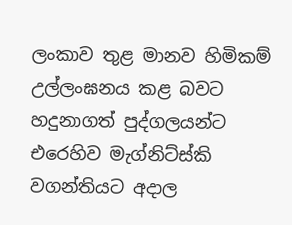ලංකාව තුළ මානව හිමිකම් උල්ලංඝනය කළ බවට හදුනාගත් පුද්ගලයන්ට එරෙහිව මැග්නිට්ස්කි වගන්තියට අදාල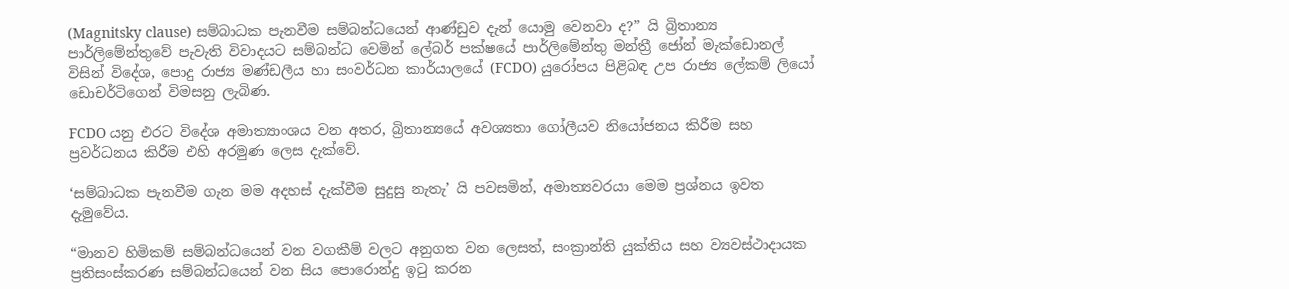(Magnitsky clause) සම්බාධක පැනවීම සම්බන්ධයෙන් ආණ්ඩුව දැන් යොමු වෙනවා ද?” යි බ්‍රිතාන්‍ය පාර්ලිමේන්තුවේ පැවැති විවාදයට සම්බන්ධ වෙමින් ලේබර් පක්ෂයේ පාර්ලිමේන්තු මන්ත්‍රී ජෝන් මැක්ඩොනල් විසින් විදේශ, පොදු රාජ්‍ය මණ්ඩලීය හා සංවර්ධන කාර්යාලයේ (FCDO) යුරෝපය පිළිබඳ උප රාජ්‍ය ලේකම් ලියෝ ඩොචර්ටිගෙන් විමසනු ලැබිණ.

FCDO යනු එරට විදේශ අමාත්‍යාංශය වන අතර, බ්‍රිතාන්‍යයේ අවශ්‍යතා ගෝලීයව නියෝජනය කිරීම සහ ප්‍රවර්ධනය කිරීම එහි අරමුණ ලෙස දැක්වේ.

‘සම්බාධක පැනවීම ගැන මම අදහස් දැක්වීම සුදුසු නැතැ’ යි පවසමින්, අමාත්‍යවරයා මෙම ප්‍රශ්නය ඉවත දැමුවේය.

“මානව හිමිකම් සම්බන්ධයෙන් වන වගකීම් වලට අනුගත වන ලෙසත්, සංක්‍රාන්ති යුක්තිය සහ ව්‍යවස්ථාදායක ප්‍රතිසංස්කරණ සම්බන්ධයෙන් වන සිය පොරොන්දු ඉටු කරන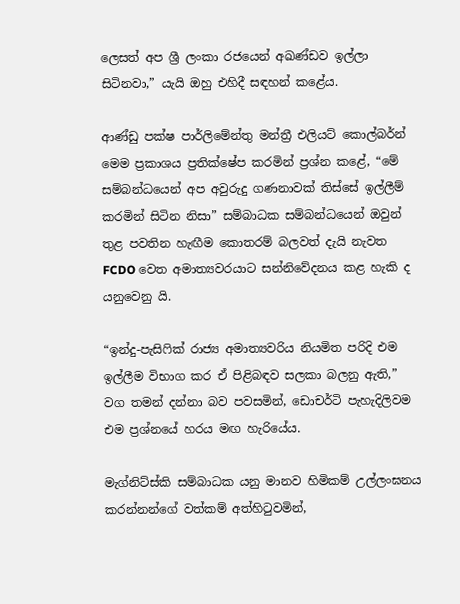ලෙසත් අප ශ්‍රී ලංකා රජයෙන් අඛණ්ඩව ඉල්ලා සිටිනවා,” යැයි ඔහු එහිදී සඳහන් කළේය.

ආණ්ඩු පක්ෂ පාර්ලිමේන්තු මන්ත්‍රී එලියට් කොල්බර්න් මෙම ප්‍රකාශය ප්‍රතික්ෂේප කරමින් ප්‍රශ්න කළේ, “මේ සම්බන්ධයෙන් අප අවුරුදු ගණනාවක් තිස්සේ ඉල්ලීම් කරමින් සිටින නිසා” සම්බාධක සම්බන්ධයෙන් ඔවුන් තුළ පවතින හැඟීම කොතරම් බලවත් දැයි නැවත FCDO වෙත අමාත්‍යවරයාට සන්නිවේදනය කළ හැකි ද යනුවෙනු යි.

“ඉන්දු-පැසිෆික් රාජ්‍ය අමාත්‍යවරිය නියමිත පරිදි එම ඉල්ලීම විභාග කර ඒ පිළිබඳව සලකා බලනු ඇති,” වග තමන් දන්නා බව පවසමින්, ඩොචර්ටි පැහැදිලිවම එම ප්‍රශ්නයේ හරය මඟ හැරියේය.

මැග්නිට්ස්කි සම්බාධක යනු මානව හිමිකම් උල්ලංඝනය කරන්නන්ගේ වත්කම් අත්හිටුවමින්,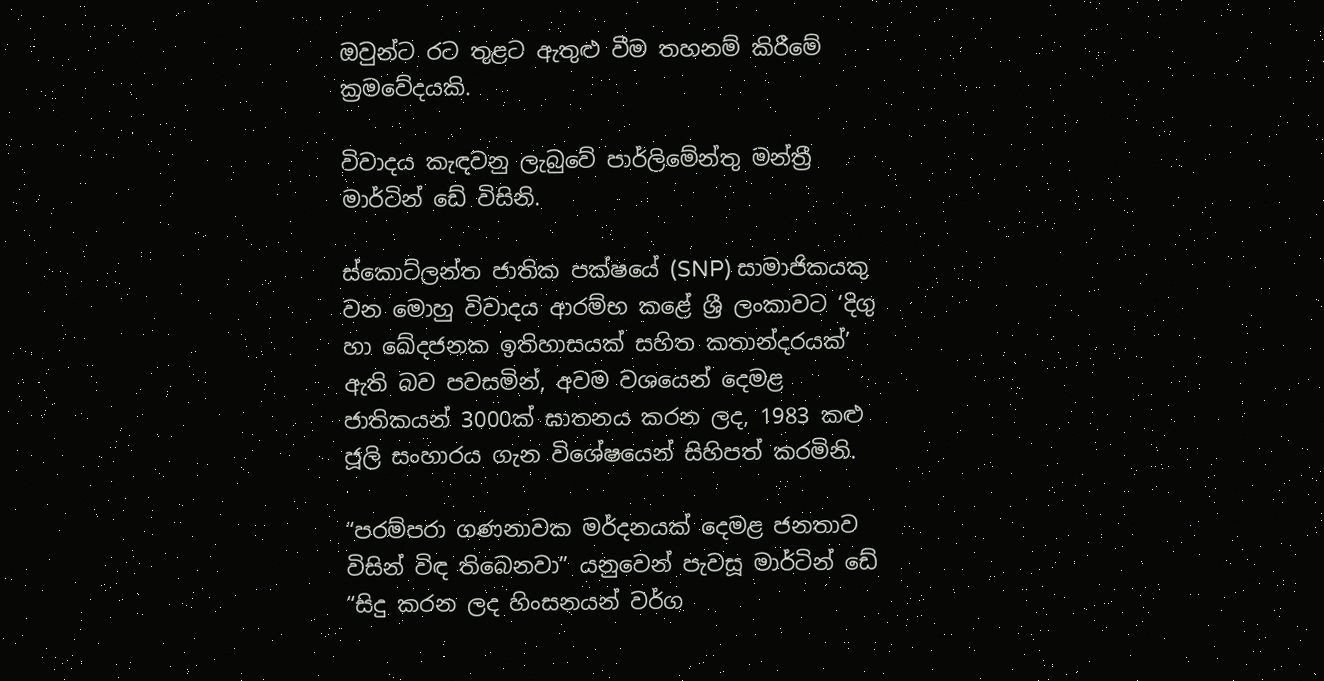ඔවුන්ට රට තුළට ඇතුළු වීම තහනම් කිරීමේ ක්‍රමවේදයකි.

විවාදය කැඳවනු ලැබුවේ පාර්ලිමේන්තු මන්ත්‍රී මාර්ටින් ඩේ විසිනි.

ස්කොට්ලන්ත ජාතික පක්ෂයේ (SNP) සාමාජිකයකු වන මොහු විවාදය ආරම්භ කළේ ශ්‍රී ලංකාවට ‘දිගු හා ඛේදජනක ඉතිහාසයක් සහිත කතාන්දරයක්’ ඇති බව පවසමින්, අවම වශයෙන් දෙමළ ජාතිකයන් 3000ක් ඝාතනය කරන ලද, 1983 කළු ජූලි සංහාරය ගැන විශේෂයෙන් සිහිපත් කරමිනි.

“පරම්පරා ගණනාවක මර්දනයක් දෙමළ ජනතාව විසින් විඳ තිබෙනවා” යනුවෙන් පැවසූ මාර්ටින් ඩේ “සිදු කරන ලද හිංසනයන් වර්ග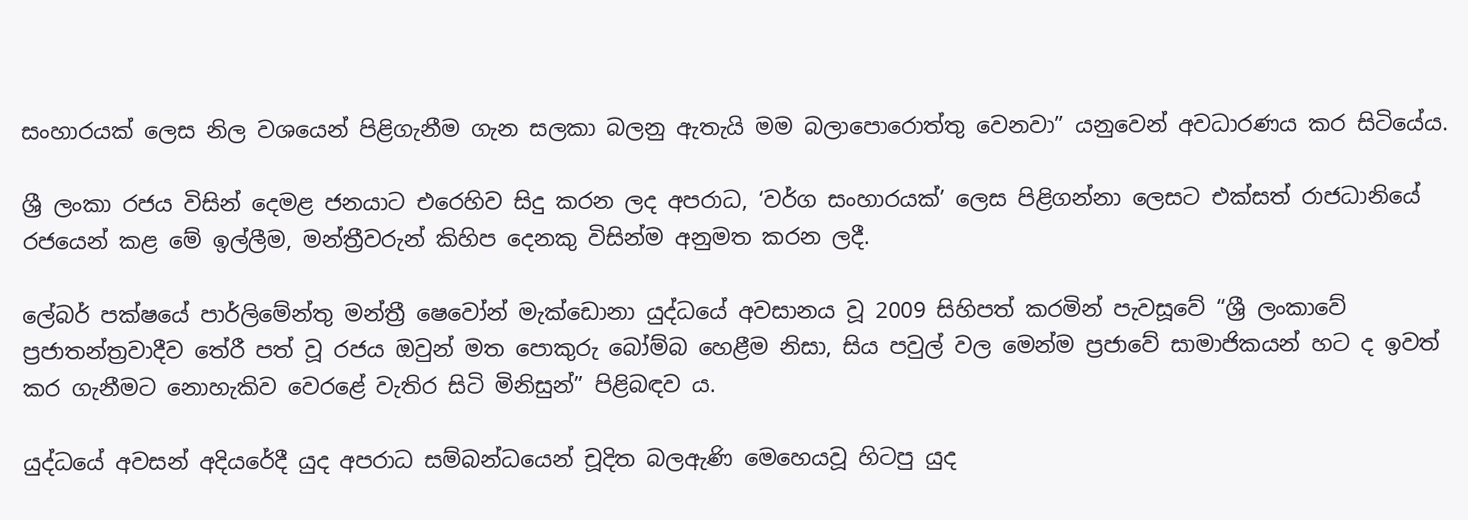සංහාරයක් ලෙස නිල වශයෙන් පිළිගැනීම ගැන සලකා බලනු ඇතැයි මම බලාපොරොත්තු වෙනවා” යනුවෙන් අවධාරණය කර සිටියේය.

ශ්‍රී ලංකා රජය විසින් දෙමළ ජනයාට එරෙහිව සිදු කරන ලද අපරාධ, ‘වර්ග සංහාරයක්’ ලෙස පිළිගන්නා ලෙසට එක්සත් රාජධානියේ රජයෙන් කළ මේ ඉල්ලීම, මන්ත්‍රීවරුන් කිහිප දෙනකු විසින්ම අනුමත කරන ලදී.

ලේබර් පක්ෂයේ පාර්ලිමේන්තු මන්ත්‍රී ෂෙවෝන් මැක්ඩොනා යුද්ධයේ අවසානය වූ 2009 සිහිපත් කරමින් පැවසූවේ “ශ්‍රී ලංකාවේ ප්‍රජාතන්ත්‍රවාදීව තේරී පත් වූ රජය ඔවුන් මත පොකුරු බෝම්බ හෙළීම නිසා, සිය පවුල් වල මෙන්ම ප්‍රජාවේ සාමාජිකයන් හට ද ඉවත් කර ගැනීමට නොහැකිව වෙරළේ වැතිර සිටි මිනිසුන්” පිළිබඳව ය.

යුද්ධයේ අවසන් අදියරේදී යුද අපරාධ සම්බන්ධයෙන් චූදිත බලඇණි මෙහෙයවූ හිටපු යුද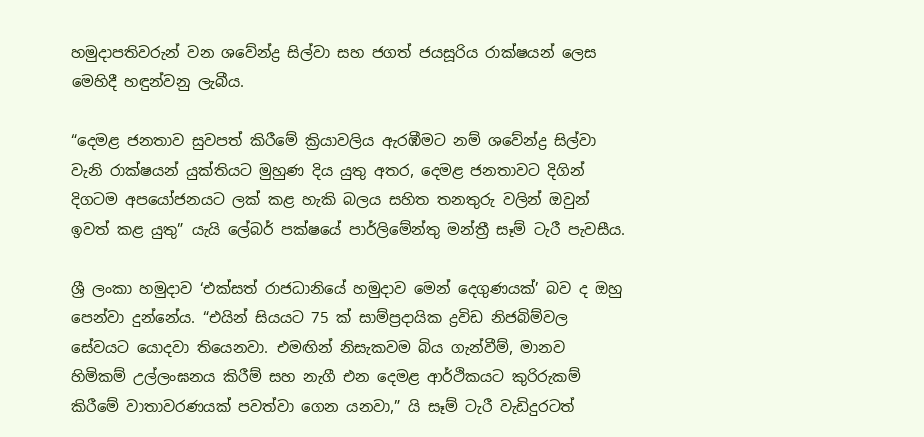හමුදාපතිවරුන් වන ශවේන්ද්‍ර සිල්වා සහ ජගත් ජයසූරිය රාක්ෂයන් ලෙස මෙහිදී හඳුන්වනු ලැබීය.

“දෙමළ ජනතාව සුවපත් කිරීමේ ක්‍රියාවලිය ඇරඹීමට නම් ශවේන්ද්‍ර සිල්වා වැනි රාක්ෂයන් යුක්තියට මුහුණ දිය යුතු අතර, දෙමළ ජනතාවට දිගින් දිගටම අපයෝජනයට ලක් කළ හැකි බලය සහිත තනතුරු වලින් ඔවුන් ඉවත් කළ යුතු” යැයි ලේබර් පක්ෂයේ පාර්ලිමේන්තු මන්ත්‍රී සෑම් ටැරී පැවසීය.

ශ්‍රී ලංකා හමුදාව ‘එක්සත් රාජධානියේ හමුදාව මෙන් දෙගුණයක්’ බව ද ඔහු පෙන්වා දුන්නේය. “එයින් සියයට 75 ක් සාම්ප්‍රදායික ද්‍රවිඩ නිජබිම්වල සේවයට යොදවා තියෙනවා. එමඟින් නිසැකවම බිය ගැන්වීම්, මානව හිමිකම් උල්ලංඝනය කිරීම් සහ නැගී එන දෙමළ ආර්ථිකයට කුරිරුකම් කිරීමේ වාතාවරණයක් පවත්වා ගෙන යනවා,” යි සෑම් ටැරී වැඩිදුරටත්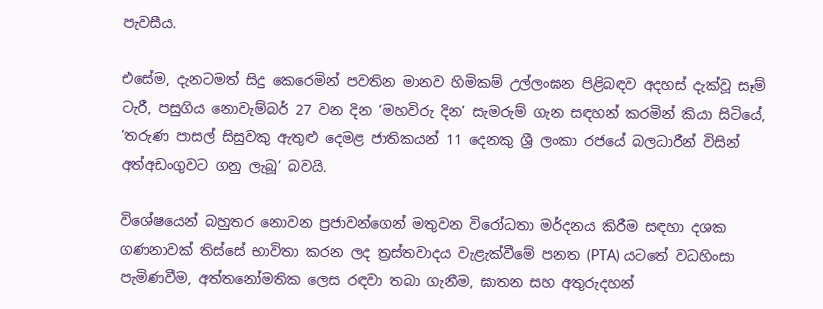පැවසීය.

එසේම, දැනටමත් සිදු කෙරෙමින් පවතින මානව හිමිකම් උල්ලංඝන පිළිබඳව අදහස් දැක්වූ සෑම් ටැරී, පසුගිය නොවැම්බර් 27 වන දින ‘මහවිරු දින’ සැමරුම් ගැන සඳහන් කරමින් කියා සිටියේ, ‘තරුණ පාසල් සිසුවකු ඇතුළු දෙමළ ජාතිකයන් 11 දෙනකු ශ්‍රී ලංකා රජයේ බලධාරීන් විසින් අත්අඩංගුවට ගනු ලැබූ’ බවයි.

විශේෂයෙන් බහුතර නොවන ප්‍රජාවන්ගෙන් මතුවන විරෝධතා මර්දනය කිරීම සඳහා දශක ගණනාවක් තිස්සේ භාවිතා කරන ලද ත්‍රස්තවාදය වැළැක්වීමේ පනත (PTA) යටතේ වධහිංසා පැමිණවීම, අත්තනෝමතික ලෙස රඳවා තබා ගැනීම, ඝාතන සහ අතුරුදහන්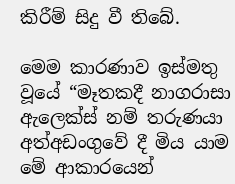කිරීම් සිදු වී තිබේ.

මෙම කාරණාව ඉස්මතු වූයේ “මෑතකදී නාගරාසා ඇලෙක්ස් නම් තරුණයා අත්අඩංගුවේ දී මිය යාම මේ ආකාරයෙන්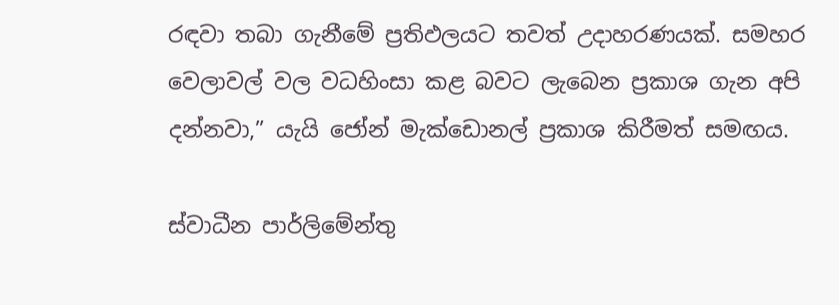රඳවා තබා ගැනීමේ ප්‍රතිඵලයට තවත් උදාහරණයක්. සමහර වෙලාවල් වල වධහිංසා කළ බවට ලැබෙන ප්‍රකාශ ගැන අපි දන්නවා,” යැයි ජෝන් මැක්ඩොනල් ප්‍රකාශ කිරීමත් සමඟය.

ස්වාධීන පාර්ලිමේන්තු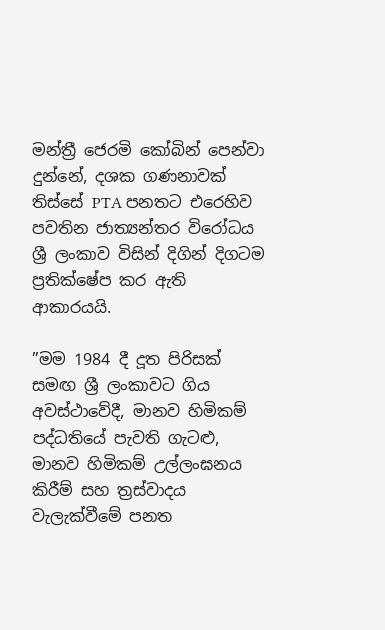මන්ත්‍රී ජෙරමි කෝබින් පෙන්වා දුන්නේ, දශක ගණනාවක් තිස්සේ PTA පනතට එරෙහිව පවතින ජාත්‍යන්තර විරෝධය ශ්‍රී ලංකාව විසින් දිගින් දිගටම ප්‍රතික්ෂේප කර ඇති ආකාරයයි.

”මම 1984 දී දූත පිරිසක් සමඟ ශ්‍රී ලංකාවට ගිය අවස්ථාවේදී, මානව හිමිකම් පද්ධතියේ පැවති ගැටළු, මානව හිමිකම් උල්ලංඝනය කිරීම් සහ ත්‍රස්වාදය වැලැක්වීමේ පනත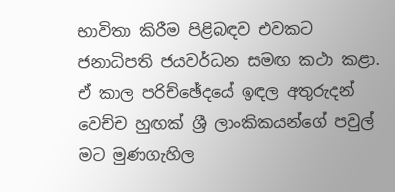භාවිතා කිරීම පිළිබඳව එවකට ජනාධිපති ජයවර්ධන සමඟ කථා කළා. ඒ කාල පරිච්ඡේදයේ ඉඳල අතුරුදන් වෙච්ච හුඟක් ශ්‍රී ලාංකිකයන්ගේ පවුල් මට මුණගැහිල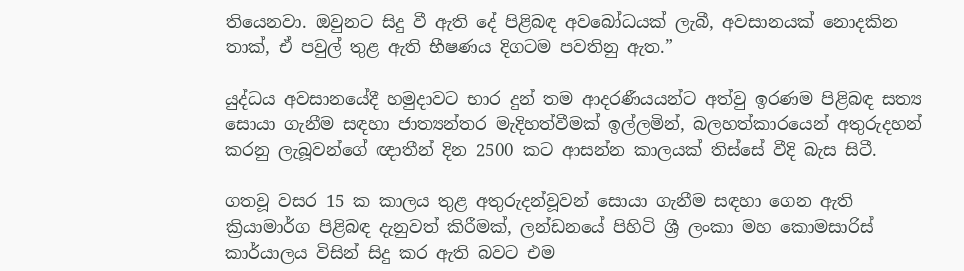තියෙනවා. ඔවුනට සිදු වී ඇති දේ පිළිබඳ අවබෝධයක් ලැබී, අවසානයක් නොදකින තාක්, ඒ පවුල් තුළ ඇති භීෂණය දිගටම පවතිනු ඇත.”

යුද්ධය අවසානයේදී හමුදාවට භාර දුන් තම ආදරණීයයන්ට අත්වු ඉරණම පිළිබඳ සත්‍ය සොයා ගැනීම සඳහා ජාත්‍යන්තර මැදිහත්වීමක් ඉල්ලමින්, බලහත්කාරයෙන් අතුරුදහන් කරනු ලැබූවන්ගේ ඥාතීන් දින 2500 කට ආසන්න කාලයක් තිස්සේ වීදි බැස සිටී.

ගතවූ වසර 15 ක කාලය තුළ අතුරුදන්වූවන් සොයා ගැනීම සඳහා ගෙන ඇති ක්‍රියාමාර්ග පිළිබඳ දැනුවත් කිරීමක්, ලන්ඩනයේ පිහිටි ශ්‍රී ලංකා මහ කොමසාරිස් කාර්යාලය විසින් සිදු කර ඇති බවට එම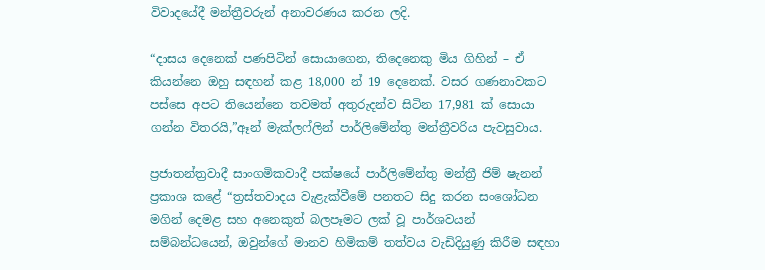විවාදයේදී මන්ත්‍රීවරුන් අනාවරණය කරන ලදි.

“දාසය දෙනෙක් පණපිටින් සොයාගෙන, තිදෙනෙකු මිය ගිහින් – ඒ කියන්නෙ ඔහු සඳහන් කළ 18,000 න් 19 දෙනෙක්. වසර ගණනාවකට පස්සෙ අපට තියෙන්නෙ තවමත් අතුරුදන්ව සිටින 17,981 ක් සොයා ගන්න විතරයි,”ඈන් මැක්ලෆ්ලින් පාර්ලිමේන්තු මන්ත්‍රීවරිය පැවසුවාය.

ප්‍රජාතන්ත්‍රවාදී සාංගමිකවාදී පක්ෂයේ පාර්ලිමේන්තු මන්ත්‍රී ජිම් ෂැනන් ප්‍රකාශ කළේ “ත්‍රස්තවාදය වැළැක්වීමේ පනතට සිදු කරන සංශෝධන මගින් දෙමළ සහ අනෙකුත් බලපෑමට ලක් වූ පාර්ශවයන් සම්බන්ධයෙන්, ඔවුන්ගේ මානව හිමිකම් තත්වය වැඩිදියුණු කිරීම සඳහා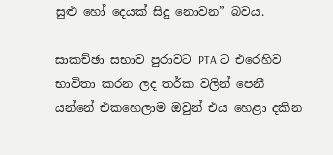සුළු හෝ දෙයක් සිදු නොවන” බවය.

සාකච්ඡා සභාව පුරාවට PTA ට එරෙහිව භාවිතා කරන ලද තර්ක වලින් පෙනී යන්නේ එකහෙලාම ඔවුන් එය හෙළා දකින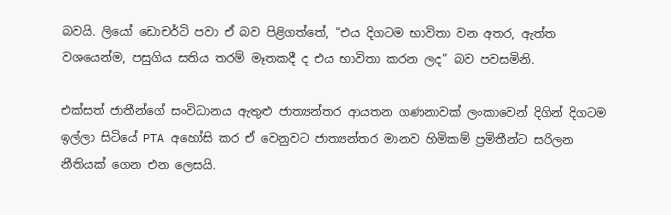බවයි. ලියෝ ඩොචර්ටි පවා ඒ බව පිළිගත්තේ, “එය දිගටම භාවිතා වන අතර, ඇත්ත වශයෙන්ම, පසුගිය සතිය තරම් මෑතකදී ද එය භාවිතා කරන ලද” බව පවසමිනි.

එක්සත් ජාතීන්ගේ සංවිධානය ඇතුළු ජාත්‍යන්තර ආයතන ගණනාවක් ලංකාවෙන් දිගින් දිගටම ඉල්ලා සිටියේ PTA අහෝසි කර ඒ වෙනුවට ජාත්‍යන්තර මානව හිමිකම් ප්‍රමිතීන්ට සරිලන නීතියක් ගෙන එන ලෙසයි.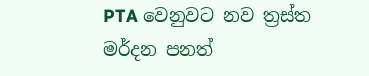PTA වෙනුවට නව ත්‍රස්ත මර්දන පනත්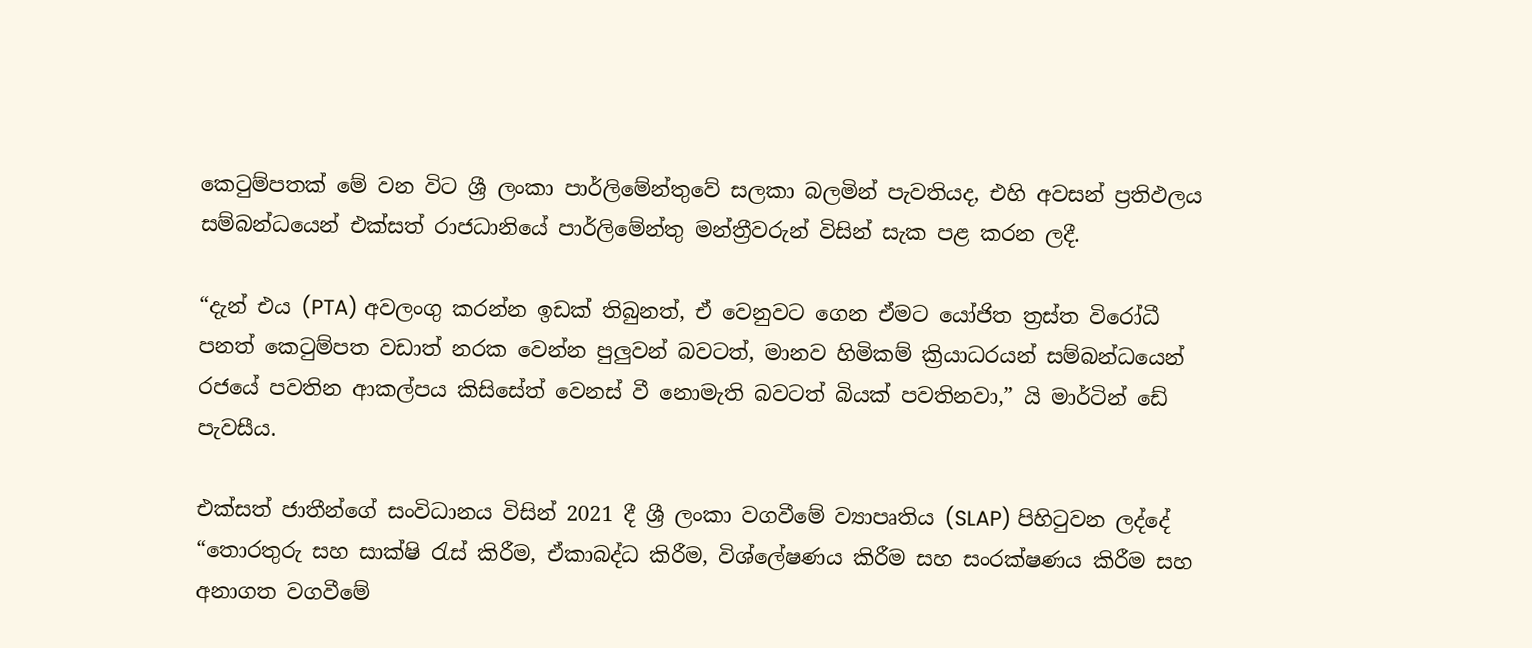කෙටුම්පතක් මේ වන විට ශ්‍රී ලංකා පාර්ලිමේන්තුවේ සලකා බලමින් පැවතියද, එහි අවසන් ප්‍රතිඵලය සම්බන්ධයෙන් එක්සත් රාජධානියේ පාර්ලිමේන්තු මන්ත්‍රීවරුන් විසින් සැක පළ කරන ලදී.

“දැන් එය (PTA) අවලංගු කරන්න ඉඩක් තිබුනත්, ඒ වෙනුවට ගෙන ඒමට යෝජිත ත්‍රස්ත විරෝධී පනත් කෙටුම්පත වඩාත් නරක වෙන්න පුලුවන් බවටත්, මානව හිමිකම් ක්‍රියාධරයන් සම්බන්ධයෙන් රජයේ පවතින ආකල්පය කිසිසේත් වෙනස් වී නොමැති බවටත් බියක් පවතිනවා,” යි මාර්ටින් ඩේ පැවසීය.

එක්සත් ජාතීන්ගේ සංවිධානය විසින් 2021 දී ශ්‍රී ලංකා වගවීමේ ව්‍යාපෘතිය (SLAP) පිහිටුවන ලද්දේ “තොරතුරු සහ සාක්ෂි රැස් කිරීම, ඒකාබද්ධ කිරීම, විශ්ලේෂණය කිරීම සහ සංරක්ෂණය කිරීම සහ අනාගත වගවීමේ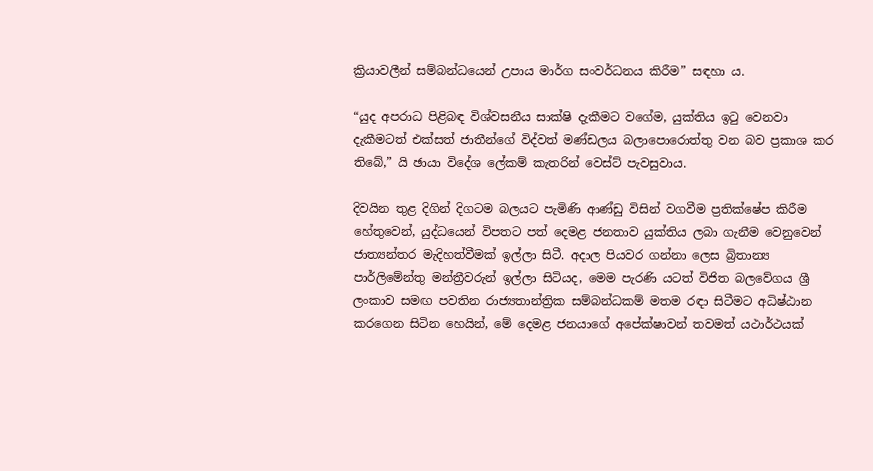ක්‍රියාවලීන් සම්බන්ධයෙන් උපාය මාර්ග සංවර්ධනය කිරීම” සඳහා ය.

“යුද අපරාධ පිළිබඳ විශ්වසනීය සාක්ෂි දැකීමට වගේම, යුක්තිය ඉටු වෙනවා දැකීමටත් එක්සත් ජාතීන්ගේ විද්වත් මණ්ඩලය බලාපොරොත්තු වන බව ප්‍රකාශ කර තිබේ,” යි ඡායා විදේශ ලේකම් කැතරින් වෙස්ට් පැවසුවාය.

දිවයින තුළ දිගින් දිගටම බලයට පැමිණි ආණ්ඩු විසින් වගවීම ප්‍රතික්ෂේප කිරීම හේතුවෙන්, යුද්ධයෙන් විපතට පත් දෙමළ ජනතාව යුක්තිය ලබා ගැනීම වෙනුවෙන් ජාත්‍යන්තර මැදිහත්වීමක් ඉල්ලා සිටී. අදාල පියවර ගන්නා ලෙස බ්‍රිතාන්‍ය පාර්ලිමේන්තු මන්ත්‍රීවරුන් ඉල්ලා සිටියද, මෙම පැරණි යටත් විජිත බලවේගය ශ්‍රී ලංකාව සමඟ පවතින රාජ්‍යතාන්ත්‍රික සම්බන්ධකම් මතම රඳා සිටීමට අධිෂ්ඨාන කරගෙන සිටින හෙයින්, මේ දෙමළ ජනයාගේ අපේක්ෂාවන් තවමත් යථාර්ථයක්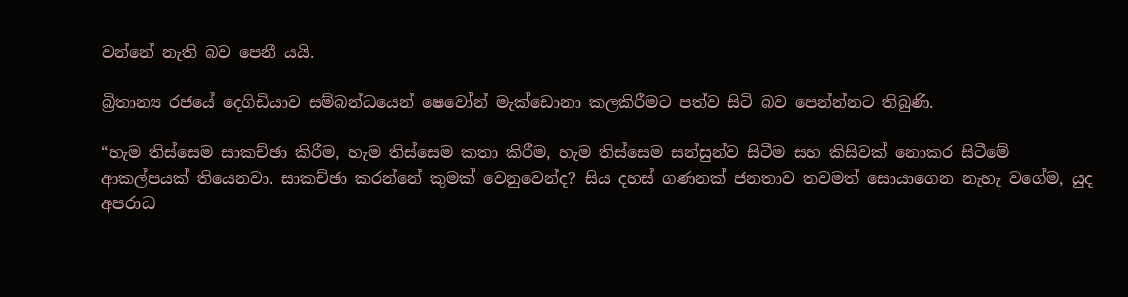වන්නේ නැති බව පෙනී යයි.

බ්‍රිතාන්‍ය රජයේ දෙගිඩියාව සම්බන්ධයෙන් ෂෙවෝන් මැක්ඩොනා කලකිරීමට පත්ව සිටි බව පෙන්න්නට තිබුණි.

“හැම තිස්සෙම සාකච්ඡා කිරීම, හැම තිස්සෙම කතා කිරීම, හැම තිස්සෙම සන්සුන්ව සිටීම සහ කිසිවක් නොකර සිටීමේ ආකල්පයක් තියෙනවා. සාකච්ඡා කරන්නේ කුමක් වෙනුවෙන්ද? සිය දහස් ගණනක් ජනතාව තවමත් සොයාගෙන නැහැ වගේම, යුද අපරාධ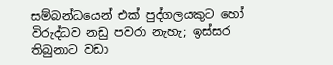සම්බන්ධයෙන් එක් පුද්ගලයකුට හෝ විරුද්ධව නඩු පවරා නැහැ; ඉස්සර තිබුනාට වඩා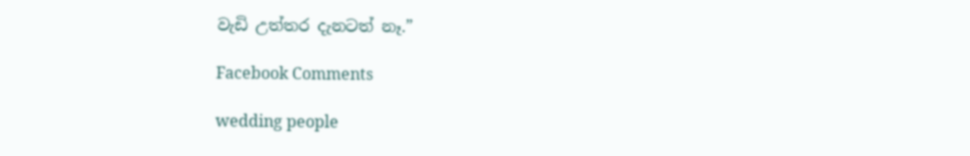වැඩි උත්තර දැනටත් නෑ.”

Facebook Comments

wedding people